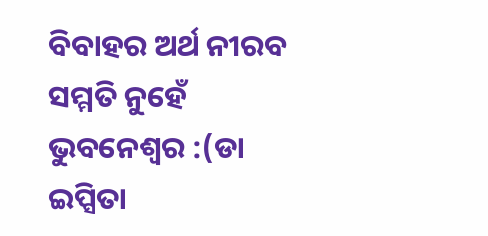ବିବାହର ଅର୍ଥ ନୀରବ ସମ୍ମତି ନୁହେଁ
ଭୁବନେଶ୍ୱର :(ଡା ଇପ୍ସିତା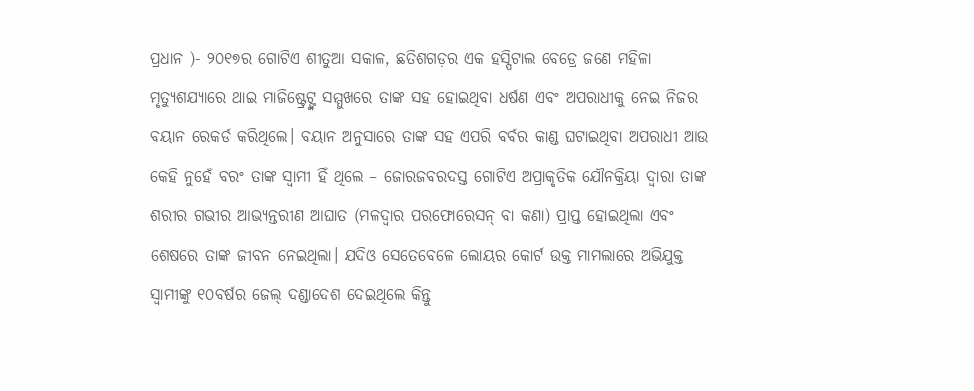ପ୍ରଧାନ )- ୨୦୧୭ର ଗୋଟିଏ ଶୀତୁଆ ସକାଳ, ଛତିଶଗଡ଼ର ଏକ ହସ୍ପିଟାଲ ବେଡ୍ରେ ଜଣେ ମହିଳା ମୃତ୍ୟୁଶଯ୍ୟାରେ ଥାଇ ମାଜିଷ୍ଟ୍ରେଟ୍ଙ୍କ ସମ୍ମୁଖରେ ତାଙ୍କ ସହ ହୋଇଥିବା ଧର୍ଷଣ ଏବଂ ଅପରାଧୀକୁ ନେଇ ନିଜର ବୟାନ ରେକର୍ଡ କରିଥିଲେ। ବୟାନ ଅନୁସାରେ ତାଙ୍କ ସହ ଏପରି ବର୍ବର କାଣ୍ଡ ଘଟାଇଥିବା ଅପରାଧୀ ଆଉ କେହି ନୁହେଁ ବରଂ ତାଙ୍କ ସ୍ବାମୀ ହିଁ ଥିଲେ – ଜୋରଜବରଦସ୍ତ ଗୋଟିଏ ଅପ୍ରାକୃତିକ ଯୌନକ୍ରିୟା ଦ୍ବାରା ତାଙ୍କ ଶରୀର ଗଭୀର ଆଭ୍ୟନ୍ତରୀଣ ଆଘାତ (ମଳଦ୍ୱାର ପରଫୋରେସନ୍ ବା କଣା) ପ୍ରାପ୍ତ ହୋଇଥିଲା ଏବଂ ଶେଷରେ ତାଙ୍କ ଜୀବନ ନେଇଥିଲା। ଯଦିଓ ସେତେବେଳେ ଲୋୟର କୋର୍ଟ ଉକ୍ତ ମାମଲାରେ ଅଭିଯୁକ୍ତ ସ୍ବାମୀଙ୍କୁ ୧୦ବର୍ଷର ଜେଲ୍ ଦଣ୍ଡାଦେଶ ଦେଇଥିଲେ କିନ୍ତୁ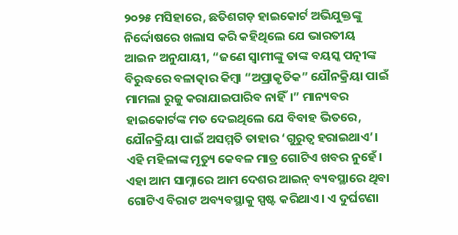୨୦୨୫ ମସିହାରେ, ଛତିଶଗଡ଼ ହାଇକୋର୍ଟ ଅଭିଯୁକ୍ତଙ୍କୁ ନିର୍ଦ୍ଦୋଷରେ ଖଲାସ କରି କହିଥିଲେ ଯେ ଭାରତୀୟ ଆଇନ ଅନୁଯାୟୀ, “ଜଣେ ସ୍ୱାମୀଙ୍କୁ ତାଙ୍କ ବୟସ୍କ ପତ୍ନୀଙ୍କ ବିରୁଦ୍ଧରେ ବଳାତ୍କାର କିମ୍ବା “ଅପ୍ରାକୃତିକ” ଯୌନକ୍ରିୟା ପାଇଁ ମାମଲା ରୁଜୁ କରାଯାଇପାରିବ ନାହିଁ।” ମାନ୍ୟବର ହାଇକୋର୍ଟଙ୍କ ମତ ଦେଇଥିଲେ ଯେ ବିବାହ ଭିତରେ, ଯୌନକ୍ରିୟା ପାଇଁ ଅସମ୍ମତି ତାହାର ‘ଗୁରୁତ୍ୱ ହରାଇଥାଏ’। ଏହି ମହିଳାଙ୍କ ମୃତ୍ୟୁ କେବଳ ମାତ୍ର ଗୋଟିଏ ଖବର ନୁହେଁ। ଏହା ଆମ ସାମ୍ନାରେ ଆମ ଦେଶର ଆଇନ୍ ବ୍ୟବସ୍ଥାରେ ଥିବା ଗୋଟିଏ ବିରାଟ ଅବ୍ୟବସ୍ଥାକୁ ସ୍ପଷ୍ଟ କରିଥାଏ। ଏ ଦୁର୍ଘଟଣା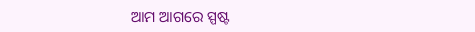ଆମ ଆଗରେ ସ୍ପଷ୍ଟ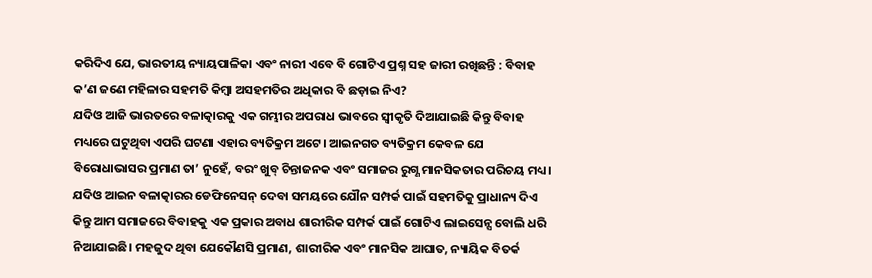କରିଦିଏ ଯେ, ଭାରତୀୟ ନ୍ୟାୟପାଳିକା ଏବଂ ନାରୀ ଏବେ ବି ଗୋଟିଏ ପ୍ରଶ୍ନ ସହ ଜାରୀ ରଖିଛନ୍ତି : ବିବାହ କ’ଣ ଜଣେ ମହିଳାର ସହମତି କିମ୍ବା ଅସହମତିର ଅଧିକାର ବି ଛଡ଼ାଇ ନିଏ?
ଯଦିଓ ଆଜି ଭାରତରେ ବଳାତ୍କାରକୁ ଏକ ଗମ୍ଭୀର ଅପରାଧ ଭାବରେ ସ୍ୱୀକୃତି ଦିଆଯାଇଛି କିନ୍ତୁ ବିବାହ ମଧ୍ୟରେ ଘଟୁଥିବା ଏପରି ଘଟଣା ଏହାର ବ୍ୟତିକ୍ରମ ଅଟେ। ଆଇନଗତ ବ୍ୟତିକ୍ରମ କେବଳ ଯେ ବିରୋଧାଭାସର ପ୍ରମାଣ ତା’ ନୁହେଁ, ବରଂ ଖୁବ୍ ଚିନ୍ତାଜନକ ଏବଂ ସମାଜର ରୁଗ୍ଣ ମାନସିକତାର ପରିଚୟ ମଧ୍ୟ। ଯଦିଓ ଆଇନ ବଳାତ୍କାରର ଡେଫିନେସନ୍ ଦେବା ସମୟରେ ଯୌନ ସମ୍ପର୍କ ପାଇଁ ସହମତିକୁ ପ୍ରାଧାନ୍ୟ ଦିଏ କିନ୍ତୁ ଆମ ସମାଜରେ ବିବାହକୁ ଏକ ପ୍ରକାର ଅବାଧ ଶାରୀରିକ ସମ୍ପର୍କ ପାଇଁ ଗୋଟିଏ ଲାଇସେନ୍ସ ବୋଲି ଧରି ନିଆଯାଇଛି। ମହଜୁଦ ଥିବା ଯେକୌଣସି ପ୍ରମାଣ, ଶାରୀରିକ ଏବଂ ମାନସିକ ଆଘାତ, ନ୍ୟାୟିକ ବିତର୍କ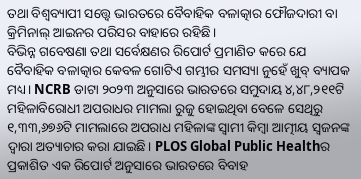ତଥା ବିଶ୍ବବ୍ୟାପୀ ସତ୍ତ୍ୱେ ଭାରତରେ ବୈବାହିକ ବଳାତ୍କାର ଫୌଜଦାରୀ ବା କ୍ରିମିନାଲ୍ ଆଇନର ପରିସର ବାହାରେ ରହିଛି।
ବିଭିନ୍ନ ଗବେଷଣା ତଥା ସର୍ବେକ୍ଷଣର ରିପୋର୍ଟ ପ୍ରମାଣିତ କରେ ଯେ ବୈବାହିକ ବଳାତ୍କାର କେବଳ ଗୋଟିଏ ଗମ୍ଭୀର ସମସ୍ୟା ନୁହେଁ ଖୁବ୍ ବ୍ୟାପକ ମଧ୍ୟ। NCRB ଡାଟା ୨୦୨୩ ଅନୁସାରେ ଭାରତରେ ସମୁଦାୟ ୪,୪୮,୨୧୧ଟି ମହିଳାବିରୋଧୀ ଅପରାଧର ମାମଲା ରୁଜୁ ହୋଇଥିବା ବେଳେ ସେଥିରୁ ୧,୩୩,୬୭୬ଟି ମାମଲାରେ ଅପରାଧ ମହିଳାଙ୍କ ସ୍ବାମୀ କିମ୍ବା ଆତ୍ମୀୟ ସ୍ବଜନଙ୍କ ଦ୍ବାରା ଅତ୍ୟାଚାର କରା ଯାଇଛି। PLOS Global Public Healthର ପ୍ରକାଶିତ ଏକ ରିପୋର୍ଟ ଅନୁସାରେ ଭାରତରେ ବିବାହ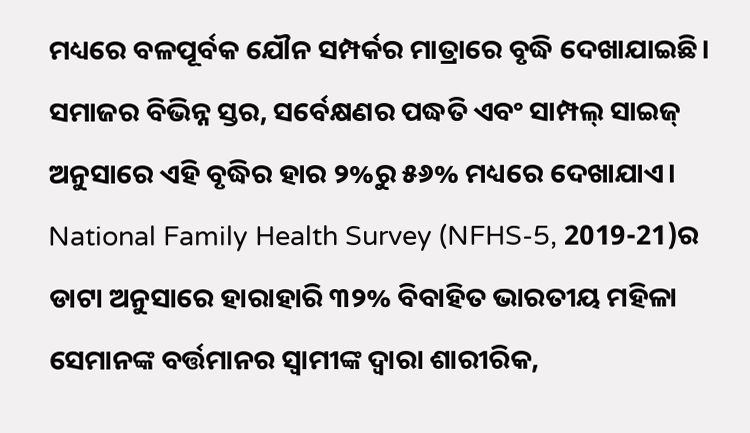ମଧ୍ୟରେ ବଳପୂର୍ବକ ଯୌନ ସମ୍ପର୍କର ମାତ୍ରାରେ ବୃଦ୍ଧି ଦେଖାଯାଇଛି। ସମାଜର ବିଭିନ୍ନ ସ୍ତର, ସର୍ବେକ୍ଷଣର ପଦ୍ଧତି ଏବଂ ସାମ୍ପଲ୍ ସାଇଜ୍ ଅନୁସାରେ ଏହି ବୃଦ୍ଧିର ହାର ୨%ରୁ ୫୬% ମଧ୍ୟରେ ଦେଖାଯାଏ। National Family Health Survey (NFHS-5, 2019-21)ର ଡାଟା ଅନୁସାରେ ହାରାହାରି ୩୨% ବିବାହିତ ଭାରତୀୟ ମହିଳା ସେମାନଙ୍କ ବର୍ତ୍ତମାନର ସ୍ବାମୀଙ୍କ ଦ୍ବାରା ଶାରୀରିକ,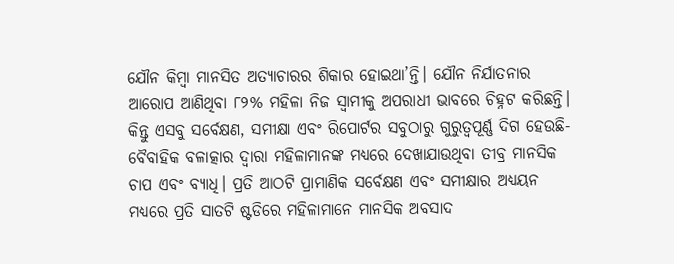ଯୌନ କିମ୍ବା ମାନସିତ ଅତ୍ୟାଚାରର ଶିକାର ହୋଇଥା’ନ୍ତି। ଯୌନ ନିର୍ଯାତନାର ଆରୋପ ଆଣିଥିବା ୮୨% ମହିଳା ନିଜ ସ୍ବାମୀକୁ ଅପରାଧୀ ଭାବରେ ଚିହ୍ନଟ କରିଛନ୍ତି। କିନ୍ତୁ ଏସବୁ ସର୍ବେକ୍ଷଣ, ସମୀକ୍ଷା ଏବଂ ରିପୋର୍ଟର ସବୁଠାରୁ ଗୁରୁତ୍ୱପୂର୍ଣ୍ଣ ଦିଗ ହେଉଛି- ବୈବାହିକ ବଳାତ୍କାର ଦ୍ବାରା ମହିଳାମାନଙ୍କ ମଧ୍ୟରେ ଦେଖାଯାଉଥିବା ତୀବ୍ର ମାନସିକ ଚାପ ଏବଂ ବ୍ୟାଧି। ପ୍ରତି ଆଠଟି ପ୍ରାମାଣିକ ସର୍ବେକ୍ଷଣ ଏବଂ ସମୀକ୍ଷାର ଅଧ୍ୟୟନ ମଧ୍ୟରେ ପ୍ରତି ସାତଟି ଷ୍ଟଡିରେ ମହିଳାମାନେ ମାନସିକ ଅବସାଦ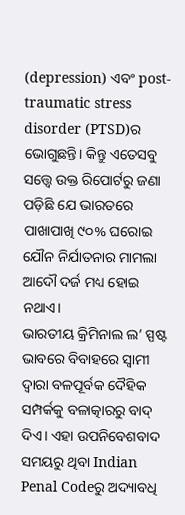(depression) ଏବଂ post-traumatic stress disorder (PTSD)ର ଭୋଗୁଛନ୍ତି। କିନ୍ତୁ ଏତେସବୁ ସତ୍ତ୍ୱେ ଉକ୍ତ ରିପୋର୍ଟରୁ ଜଣା ପଡ଼ିଛି ଯେ ଭାରତରେ ପାଖାପାଖି ୯୦% ଘରୋଇ ଯୌନ ନିର୍ଯାତନାର ମାମଲା ଆଦୌ ଦର୍ଜ ମଧ୍ୟ ହୋଇ ନଥାଏ।
ଭାରତୀୟ କ୍ରିମିନାଲ ଲ’ ସ୍ପଷ୍ଟ ଭାବରେ ବିବାହରେ ସ୍ବାମୀ ଦ୍ବାରା ବଳପୂର୍ବକ ଦୈହିକ ସମ୍ପର୍କକୁ ବଳାତ୍କାରରୁ ବାଦ୍ ଦିଏ। ଏହା ଉପନିବେଶବାଦ ସମୟରୁ ଥିବା Indian Penal Codeରୁ ଅଦ୍ୟାବଧି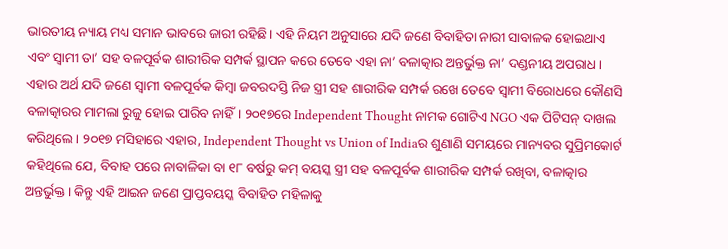ଭାରତୀୟ ନ୍ୟାୟ ମଧ୍ୟ ସମାନ ଭାବରେ ଜାରୀ ରହିଛି। ଏହି ନିୟମ ଅନୁସାରେ ଯଦି ଜଣେ ବିବାହିତା ନାରୀ ସାବାଳକ ହୋଇଥାଏ ଏବଂ ସ୍ବାମୀ ତା’ ସହ ବଳପୂର୍ବକ ଶାରୀରିକ ସମ୍ପର୍କ ସ୍ଥାପନ କରେ ତେବେ ଏହା ନା’ ବଳାତ୍କାର ଅନ୍ତର୍ଭୁକ୍ତ ନା’ ଦଣ୍ଡନୀୟ ଅପରାଧ। ଏହାର ଅର୍ଥ ଯଦି ଜଣେ ସ୍ବାମୀ ବଳପୂର୍ବକ କିମ୍ବା ଜବରଦସ୍ତି ନିଜ ସ୍ତ୍ରୀ ସହ ଶାରୀରିକ ସମ୍ପର୍କ ରଖେ ତେବେ ସ୍ବାମୀ ବିରୋଧରେ କୌଣସି ବଳାତ୍କାରର ମାମଲା ରୁଜୁ ହୋଇ ପାରିବ ନାହିଁ। ୨୦୧୭ରେ Independent Thought ନାମକ ଗୋଟିଏ NGO ଏକ ପିଟିସନ୍ ଦାଖଲ କରିଥିଲେ। ୨୦୧୭ ମସିହାରେ ଏହାର, Independent Thought vs Union of Indiaର ଶୁଣାଣି ସମୟରେ ମାନ୍ୟବର ସୁପ୍ରିମକୋର୍ଟ କହିଥିଲେ ଯେ, ବିବାହ ପରେ ନାବାଳିକା ବା ୧୮ ବର୍ଷରୁ କମ୍ ବୟସ୍କ ସ୍ତ୍ରୀ ସହ ବଳପୂର୍ବକ ଶାରୀରିକ ସମ୍ପର୍କ ରଖିବା, ବଳାତ୍କାର ଅନ୍ତର୍ଭୁକ୍ତ। କିନ୍ତୁ ଏହି ଆଇନ ଜଣେ ପ୍ରାପ୍ତବୟସ୍କ ବିବାହିତ ମହିଳାକୁ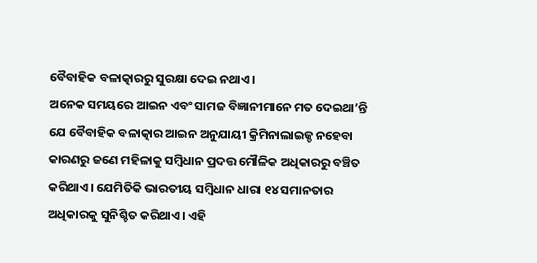ବୈବାହିକ ବଳାତ୍କାରରୁ ସୁରକ୍ଷା ଦେଇ ନଥାଏ।
ଅନେକ ସମୟରେ ଆଇନ ଏବଂ ସାମଜ ବିଜ୍ଞାନୀମାନେ ମତ ଦେଇଥା’ନ୍ତି ଯେ ବୈବାହିକ ବଳାତ୍କାର ଆଇନ ଅନୁଯାୟୀ କ୍ରିମିନାଲାଇଜ୍ଡ ନହେବା କାରଣରୁ ଜଣେ ମହିଳାକୁ ସମ୍ବିଧାନ ପ୍ରଦତ୍ତ ମୌଳିକ ଅଧିକାରରୁ ବଞ୍ଚିତ କରିଥାଏ। ଯେମିତିକି ଭାରତୀୟ ସମ୍ବିଧାନ ଧାରା ୧୪ ସମାନତାର ଅଧିକାରକୁ ସୁନିଶ୍ଚିତ କରିଥାଏ। ଏହି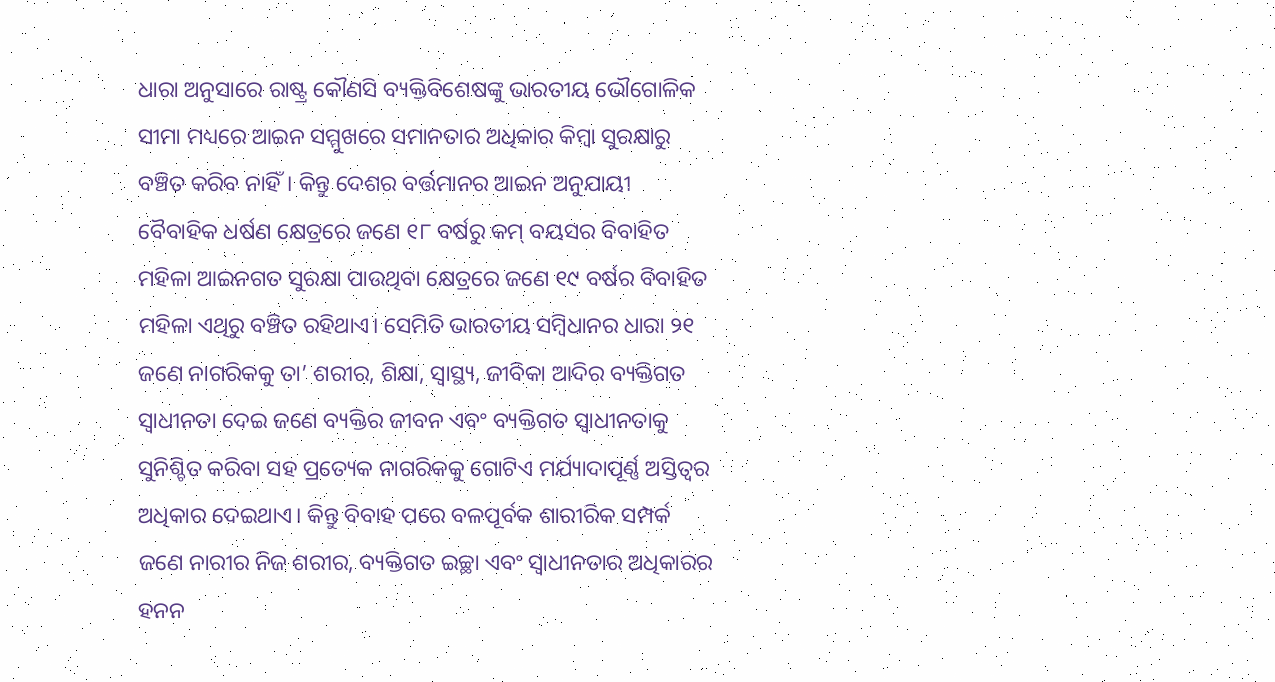ଧାରା ଅନୁସାରେ ରାଷ୍ଟ୍ର କୌଣସି ବ୍ୟକ୍ତିବିଶେଷଙ୍କୁ ଭାରତୀୟ ଭୌଗୋଳିକ ସୀମା ମଧ୍ୟରେ ଆଇନ ସମ୍ମୁଖରେ ସମାନତାର ଅଧିକାର କିମ୍ବା ସୁରକ୍ଷାରୁ ବଞ୍ଚିତ କରିବ ନାହିଁ। କିନ୍ତୁ ଦେଶର ବର୍ତ୍ତମାନର ଆଇନ ଅନୁଯାୟୀ ବୈବାହିକ ଧର୍ଷଣ କ୍ଷେତ୍ରରେ ଜଣେ ୧୮ ବର୍ଷରୁ କମ୍ ବୟସର ବିବାହିତ ମହିଳା ଆଇନଗତ ସୁରକ୍ଷା ପାଉଥିବା କ୍ଷେତ୍ରରେ ଜଣେ ୧୯ ବର୍ଷର ବିବାହିତ ମହିଳା ଏଥିରୁ ବଞ୍ଚିତ ରହିଥାଏ। ସେମିତି ଭାରତୀୟ ସମ୍ବିଧାନର ଧାରା ୨୧ ଜଣେ ନାଗରିକକୁ ତା’ ଶରୀର, ଶିକ୍ଷା, ସ୍ବାସ୍ଥ୍ୟ, ଜୀବିକା ଆଦିର ବ୍ୟକ୍ତିଗତ ସ୍ୱାଧୀନତା ଦେଇ ଜଣେ ବ୍ୟକ୍ତିର ଜୀବନ ଏବଂ ବ୍ୟକ୍ତିଗତ ସ୍ୱାଧୀନତାକୁ ସୁନିଶ୍ଚିତ କରିବା ସହ ପ୍ରତ୍ୟେକ ନାଗରିକକୁ ଗୋଟିଏ ମର୍ଯ୍ୟାଦାପୂର୍ଣ୍ଣ ଅସ୍ତିତ୍ବର ଅଧିକାର ଦେଇଥାଏ। କିନ୍ତୁ ବିବାହ ପରେ ବଳପୂର୍ବକ ଶାରୀରିକ ସମ୍ପର୍କ ଜଣେ ନାରୀର ନିଜ ଶରୀର, ବ୍ୟକ୍ତିଗତ ଇଚ୍ଛା ଏବଂ ସ୍ବାଧୀନତାର ଅଧିକାରର ହନନ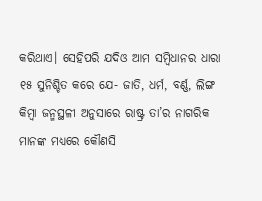କରିଥାଏ। ସେହିପରି ଯଦିଓ ଆମ ସମ୍ବିଧାନର ଧାରା ୧୫ ସୁନିଶ୍ଚିତ କରେ ଯେ- ଜାତି, ଧର୍ମ, ବର୍ଣ୍ଣ, ଲିଙ୍ଗ କିମ୍ବା ଜନ୍ମସ୍ଥଳୀ ଅନୁସାରେ ରାଷ୍ଟ୍ର ତା’ର ନାଗରିକ ମାନଙ୍କ ମଧ୍ୟରେ କୌଣସି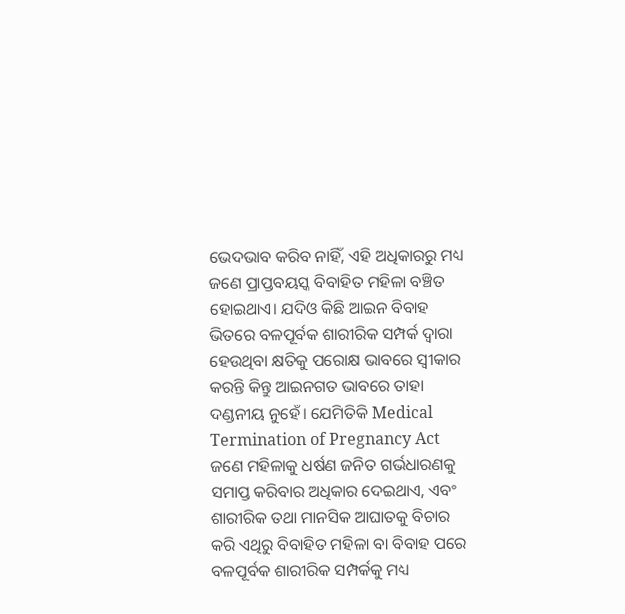ଭେଦଭାବ କରିବ ନାହିଁ, ଏହି ଅଧିକାରରୁ ମଧ୍ୟ ଜଣେ ପ୍ରାପ୍ତବୟସ୍କ ବିବାହିତ ମହିଳା ବଞ୍ଚିତ ହୋଇଥାଏ। ଯଦିଓ କିଛି ଆଇନ ବିବାହ ଭିତରେ ବଳପୂର୍ବକ ଶାରୀରିକ ସମ୍ପର୍କ ଦ୍ବାରା ହେଉଥିବା କ୍ଷତିକୁ ପରୋକ୍ଷ ଭାବରେ ସ୍ବୀକାର କରନ୍ତି କିନ୍ତୁ ଆଇନଗତ ଭାବରେ ତାହା ଦଣ୍ଡନୀୟ ନୁହେଁ। ଯେମିତିକି Medical Termination of Pregnancy Act ଜଣେ ମହିଳାକୁ ଧର୍ଷଣ ଜନିତ ଗର୍ଭଧାରଣକୁ ସମାପ୍ତ କରିବାର ଅଧିକାର ଦେଇଥାଏ, ଏବଂ ଶାରୀରିକ ତଥା ମାନସିକ ଆଘାତକୁ ବିଚାର କରି ଏଥିରୁ ବିବାହିତ ମହିଳା ବା ବିବାହ ପରେ ବଳପୂର୍ବକ ଶାରୀରିକ ସମ୍ପର୍କକୁ ମଧ୍ୟ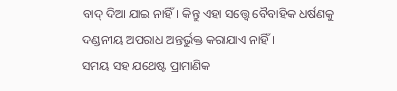ବାଦ୍ ଦିଆ ଯାଇ ନାହିଁ। କିନ୍ତୁ ଏହା ସତ୍ତ୍ୱେ ବୈବାହିକ ଧର୍ଷଣକୁ ଦଣ୍ଡନୀୟ ଅପରାଧ ଅନ୍ତର୍ଭୁକ୍ତ କରାଯାଏ ନାହିଁ।
ସମୟ ସହ ଯଥେଷ୍ଟ ପ୍ରାମାଣିକ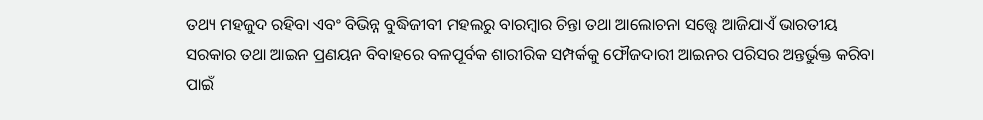ତଥ୍ୟ ମହଜୁଦ ରହିବା ଏବଂ ବିଭିନ୍ନ ବୁଦ୍ଧିଜୀବୀ ମହଲରୁ ବାରମ୍ବାର ଚିନ୍ତା ତଥା ଆଲୋଚନା ସତ୍ତ୍ୱେ ଆଜିଯାଏଁ ଭାରତୀୟ ସରକାର ତଥା ଆଇନ ପ୍ରଣୟନ ବିବାହରେ ବଳପୂର୍ବକ ଶାରୀରିକ ସମ୍ପର୍କକୁ ଫୌଜଦାରୀ ଆଇନର ପରିସର ଅନ୍ତର୍ଭୁକ୍ତ କରିବା ପାଇଁ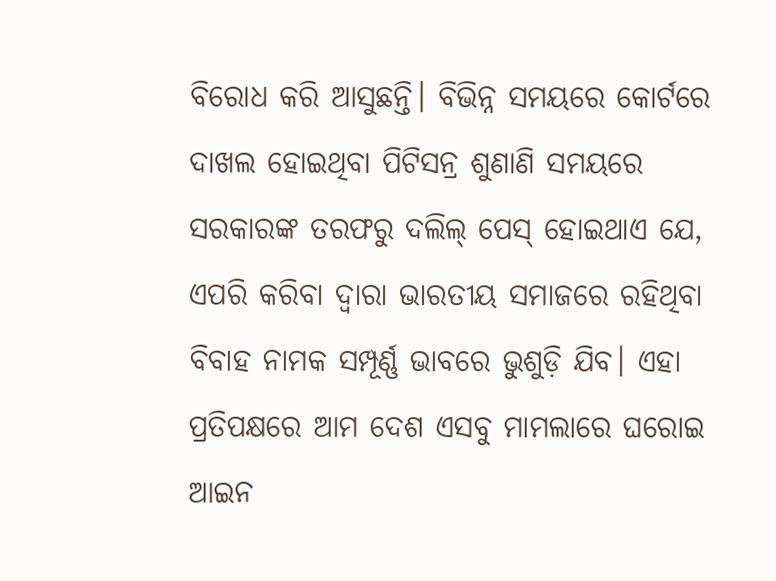ବିରୋଧ କରି ଆସୁଛନ୍ତି। ବିଭିନ୍ନ ସମୟରେ କୋର୍ଟରେ ଦାଖଲ ହୋଇଥିବା ପିଟିସନ୍ର ଶୁଣାଣି ସମୟରେ ସରକାରଙ୍କ ତରଫରୁ ଦଲିଲ୍ ପେସ୍ ହୋଇଥାଏ ଯେ, ଏପରି କରିବା ଦ୍ଵାରା ଭାରତୀୟ ସମାଜରେ ରହିଥିବା ବିବାହ ନାମକ ସମ୍ପୂର୍ଣ୍ଣ ଭାବରେ ଭୁଶୁଡ଼ି ଯିବ। ଏହା ପ୍ରତିପକ୍ଷରେ ଆମ ଦେଶ ଏସବୁ ମାମଲାରେ ଘରୋଇ ଆଇନ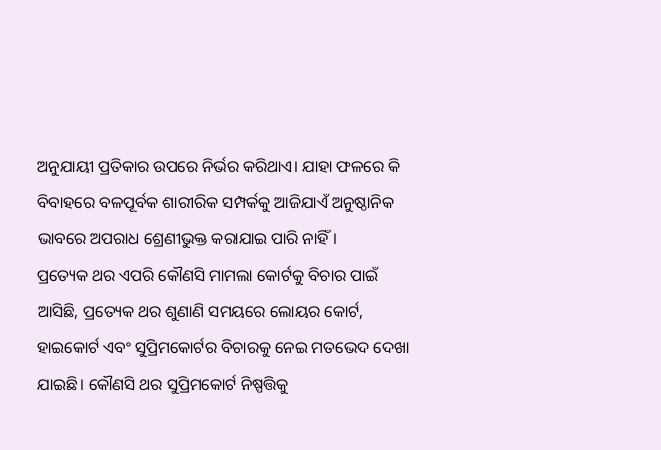ଅନୁଯାୟୀ ପ୍ରତିକାର ଉପରେ ନିର୍ଭର କରିଥାଏ। ଯାହା ଫଳରେ କି ବିବାହରେ ବଳପୂର୍ବକ ଶାରୀରିକ ସମ୍ପର୍କକୁ ଆଜିଯାଏଁ ଅନୁଷ୍ଠାନିକ ଭାବରେ ଅପରାଧ ଶ୍ରେଣୀଭୁକ୍ତ କରାଯାଇ ପାରି ନାହିଁ।
ପ୍ରତ୍ୟେକ ଥର ଏପରି କୌଣସି ମାମଲା କୋର୍ଟକୁ ବିଚାର ପାଇଁ ଆସିଛି, ପ୍ରତ୍ୟେକ ଥର ଶୁଣାଣି ସମୟରେ ଲୋୟର କୋର୍ଟ, ହାଇକୋର୍ଟ ଏବଂ ସୁପ୍ରିମକୋର୍ଟର ବିଚାରକୁ ନେଇ ମତଭେଦ ଦେଖା ଯାଇଛି। କୌଣସି ଥର ସୁପ୍ରିମକୋର୍ଟ ନିଷ୍ପତ୍ତିକୁ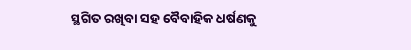ସ୍ଥଗିତ ରଖିବା ସହ ବୈବାହିକ ଧର୍ଷଣକୁ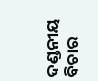ଦଣ୍ଡନୀୟ ବିଚାର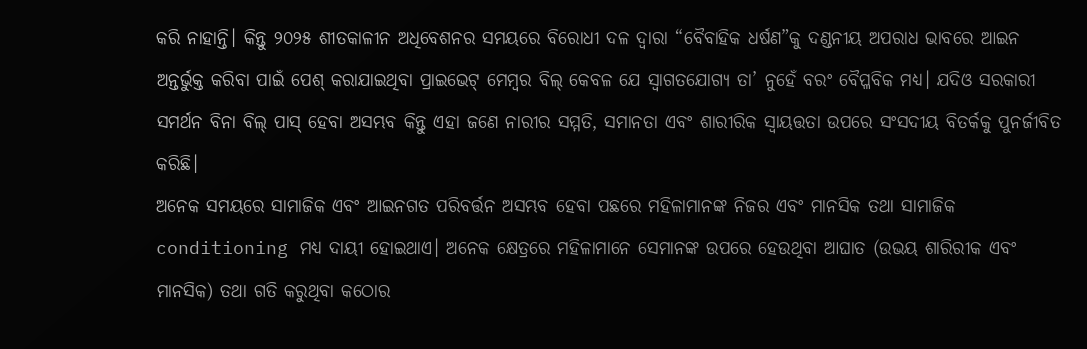କରି ନାହାନ୍ତି। କିନ୍ତୁ ୨୦୨୫ ଶୀତକାଳୀନ ଅଧିବେଶନର ସମୟରେ ବିରୋଧୀ ଦଳ ଦ୍ୱାରା “ବୈବାହିକ ଧର୍ଷଣ”କୁ ଦଣ୍ଡନୀୟ ଅପରାଧ ଭାବରେ ଆଇନ ଅନ୍ତର୍ଭୁକ୍ତ କରିବା ପାଇଁ ପେଶ୍ କରାଯାଇଥିବା ପ୍ରାଇଭେଟ୍ ମେମ୍ବର ବିଲ୍ କେବଳ ଯେ ସ୍ବାଗତଯୋଗ୍ୟ ତା’ ନୁହେଁ ବରଂ ବୈପ୍ଳବିକ ମଧ୍ୟ। ଯଦିଓ ସରକାରୀ ସମର୍ଥନ ବିନା ବିଲ୍ ପାସ୍ ହେବା ଅସମ୍ଭବ କିନ୍ତୁ ଏହା ଜଣେ ନାରୀର ସମ୍ମତି, ସମାନତା ଏବଂ ଶାରୀରିକ ସ୍ୱାୟତ୍ତତା ଉପରେ ସଂସଦୀୟ ବିତର୍କକୁ ପୁନର୍ଜୀବିତ କରିଛି।
ଅନେକ ସମୟରେ ସାମାଜିକ ଏବଂ ଆଇନଗତ ପରିବର୍ତ୍ତନ ଅସମ୍ଭବ ହେବା ପଛରେ ମହିଳାମାନଙ୍କ ନିଜର ଏବଂ ମାନସିକ ତଥା ସାମାଜିକ conditioning ମଧ୍ୟ ଦାୟୀ ହୋଇଥାଏ। ଅନେକ କ୍ଷେତ୍ରରେ ମହିଳାମାନେ ସେମାନଙ୍କ ଉପରେ ହେଉଥିବା ଆଘାତ (ଉଭୟ ଶାରିରୀକ ଏବଂ ମାନସିକ) ତଥା ଗତି କରୁଥିବା କଠୋର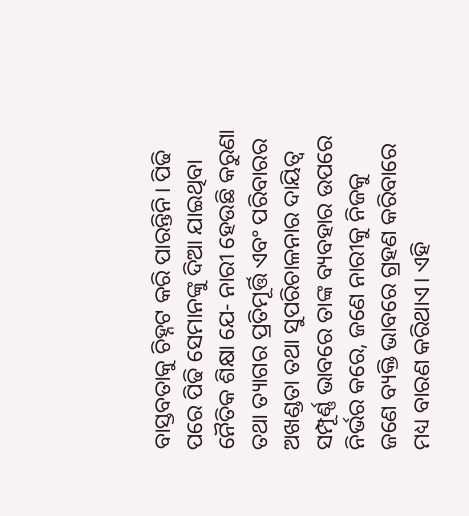ବାସ୍ତବତାକୁ ଚିହ୍ନଟ କରି ପାରନ୍ତିନି। ପିଢି ପରେ ପିଢି ସେମାନଙ୍କୁ ଦିଆ ଯାଇଥିବା ନୈତିକ ଶିକ୍ଷା ଯେ- ନାରୀ ହେଉଛି କରୁଣା ତଥା ତ୍ୟାଗର ପ୍ରତିମୂର୍ତ୍ତି ଏବଂ ପରିବାରର ଅଖଣ୍ଡତା ତଥା ସୁପରିଚାଳନାର ଦାୟିତ୍ଵ ସମ୍ପୂର୍ଣ୍ଣ ଭାବରେ ତାଙ୍କ ବ୍ୟବହାର ଉପରେ ନିର୍ଭର କରେ, ଜଣେ ନାରୀକୁ ନିଜକୁ ଜଣେ ବ୍ୟକ୍ତି ଭାବରେ ଗ୍ରହଣ କରିବାରେ ମଧ୍ୟ ବାରଣ କରିଥାଏ। ଏହି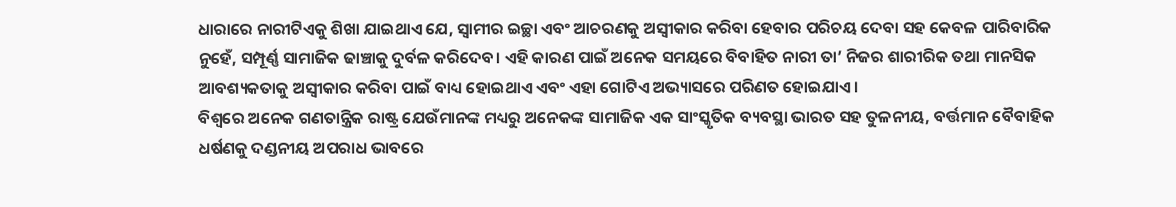ଧାରାରେ ନାରୀଟିଏକୁ ଶିଖା ଯାଇଥାଏ ଯେ, ସ୍ବାମୀର ଇଚ୍ଛା ଏବଂ ଆଚରଣକୁ ଅସ୍ବୀକାର କରିବା ହେବାର ପରିଚୟ ଦେବା ସହ କେବଳ ପାରିବାରିକ ନୁହେଁ, ସମ୍ପୂର୍ଣ୍ଣ ସାମାଜିକ ଢାଞ୍ଚାକୁ ଦୁର୍ବଳ କରିଦେବ। ଏହି କାରଣ ପାଇଁ ଅନେକ ସମୟରେ ବିବାହିତ ନାରୀ ତା’ ନିଜର ଶାରୀରିକ ତଥା ମାନସିକ ଆବଶ୍ୟକତାକୁ ଅସ୍ବୀକାର କରିବା ପାଇଁ ବାଧ୍ୟ ହୋଇଥାଏ ଏବଂ ଏହା ଗୋଟିଏ ଅଭ୍ୟାସରେ ପରିଣତ ହୋଇଯାଏ।
ବିଶ୍ଵରେ ଅନେକ ଗଣତାନ୍ତ୍ରିକ ରାଷ୍ଟ୍ର ଯେଉଁମାନଙ୍କ ମଧ୍ୟରୁ ଅନେକଙ୍କ ସାମାଜିକ ଏକ ସାଂସ୍କୃତିକ ବ୍ୟବସ୍ଥା ଭାରତ ସହ ତୁଳନୀୟ, ବର୍ତ୍ତମାନ ବୈବାହିକ ଧର୍ଷଣକୁ ଦଣ୍ଡନୀୟ ଅପରାଧ ଭାବରେ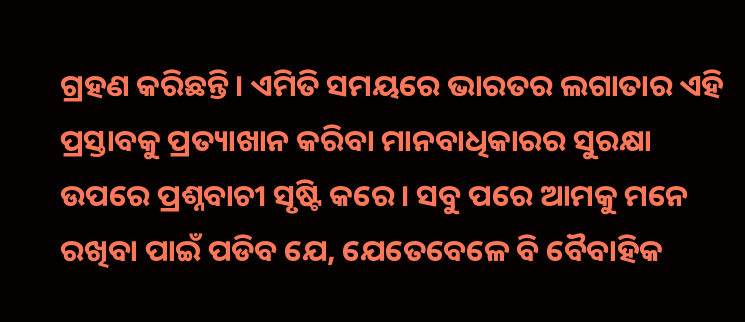ଗ୍ରହଣ କରିଛନ୍ତି। ଏମିତି ସମୟରେ ଭାରତର ଲଗାତାର ଏହି ପ୍ରସ୍ତାବକୁ ପ୍ରତ୍ୟାଖାନ କରିବା ମାନବାଧିକାରର ସୁରକ୍ଷା ଉପରେ ପ୍ରଶ୍ନବାଚୀ ସୃଷ୍ଟି କରେ। ସବୁ ପରେ ଆମକୁ ମନେ ରଖିବା ପାଇଁ ପଡିବ ଯେ, ଯେତେବେଳେ ବି ବୈବାହିକ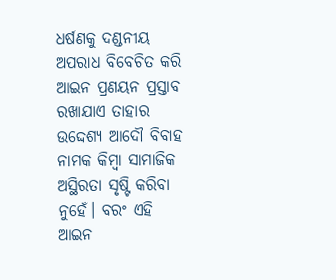ଧର୍ଷଣକୁ ଦଣ୍ଡନୀୟ ଅପରାଧ ବିବେଚିତ କରି ଆଇନ ପ୍ରଣୟନ ପ୍ରସ୍ତାବ ରଖାଯାଏ ତାହାର ଉଦ୍ଦେଶ୍ୟ ଆଦୌ ବିବାହ ନାମକ କିମ୍ବା ସାମାଜିକ ଅସ୍ଥିରତା ସୃଷ୍ଟି କରିବା ନୁହେଁ। ବରଂ ଏହି ଆଇନ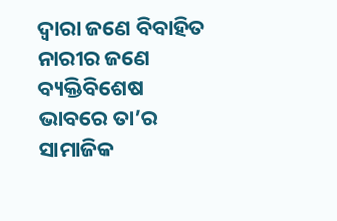ଦ୍ବାରା ଜଣେ ବିବାହିତ ନାରୀର ଜଣେ ବ୍ୟକ୍ତିବିଶେଷ ଭାବରେ ତା’ର ସାମାଜିକ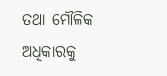ତଥା ମୌଳିକ ଅଧିକାରକୁ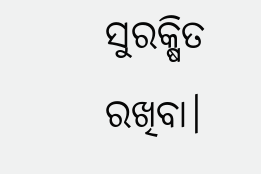ସୁରକ୍ଷିତ ରଖିବା।